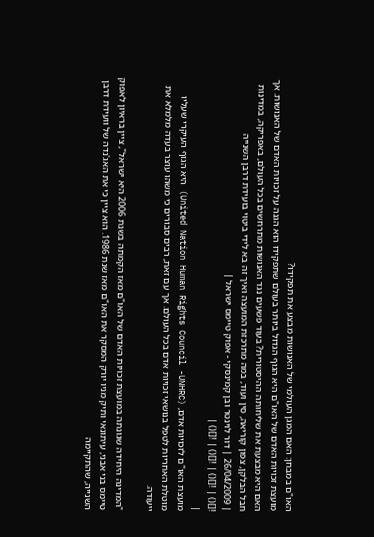האו"ם במבחן: האם המגן העולמי של האנושות מבצע את תפקידו?
מועצת זכויות האדם של האו"ם היא הגוף הגדול ביותר בעולם שתפקידו הוא הגנה על זכויות האדם של האנושות. אך האם היא מבצעת את שליחותה ההיסטורית? בעוד פשעים נגד האנושות מתרחשים בכל העולם, באפריקה, במדינות חבל הבלקן, צפון קוריאה, סין ועוד, במה מתרכזת המועצה ואיך זה בא לידי ביטוי בועידת דרבן השנייה
| 26/04/2009 | דור לוינטר ובן קמינסקי - אפוק טיימס ישראל |
![]() | ![]() | ![]() | ![]() |
|
מועצת האו"ם לזכויות אדם, (United Nation Human Rights Council -UNHRC) היא הגוף העיקרי שעליו מוטלת האחריות לטפל בנושאי זכויות אדם בכל העולם. אך עם זאת, רבים סבורים כי משהו עוצר בעדה מלמלא את ייעודה.

"המדינה היחידה שגונתה במועצת זכויות האדם של האו"ם מאז הקמתה בשנת 2006 היא ישראל", ציין בראיון לאפוק טיימס בני אבני, עיתונאי ותיק מניו יורק המסקר את האו"ם מאז שנת 1986. הוא ציין כי את האג'נדה של וועידת דרבן השנייה, שהתקיימה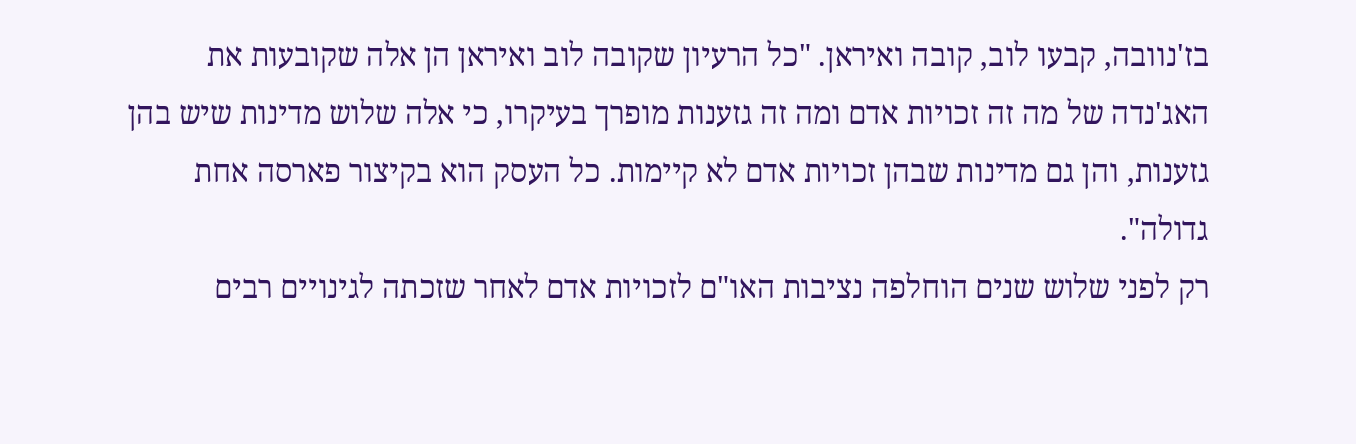בז'נוובה, קבעו לוב, קובה ואיראן. "כל הרעיון שקובה לוב ואיראן הן אלה שקובעות את האג'נדה של מה זה זכויות אדם ומה זה גזענות מופרך בעיקרו, כי אלה שלוש מדינות שיש בהן גזענות, והן גם מדינות שבהן זכויות אדם לא קיימות. כל העסק הוא בקיצור פארסה אחת גדולה".
רק לפני שלוש שנים הוחלפה נציבות האו"ם לזכויות אדם לאחר שזכתה לגינויים רבים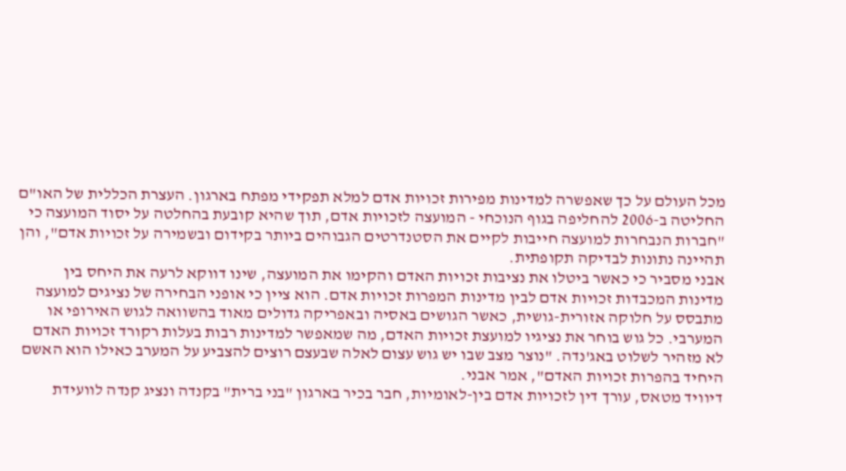מכל העולם על כך שאפשרה למדינות מפירות זכויות אדם למלא תפקידי מפתח בארגון. העצרת הכללית של האו"ם החליטה ב-2006 להחליפה בגוף הנוכחי - המועצה לזכויות אדם, תוך שהיא קובעת בהחלטה על יסוד המועצה כי "חברות הנבחרות למועצה חייבות לקיים את הסטנדרטים הגבוהים ביותר בקידום ובשמירה על זכויות אדם", והן תהיינה נתונות לבדיקה תקופתית.
אבני מסביר כי כאשר ביטלו את נציבות זכויות האדם והקימו את המועצה, שינו דווקא לרעה את היחס בין מדינות המכבדות זכויות אדם לבין מדינות המפרות זכויות אדם. הוא ציין כי אופני הבחירה של נציגים למועצה מתבסס על חלוקה אזורית-גושית, כאשר הגושים באסיה ובאפריקה גדולים מאוד בהשוואה לגוש האירופי או המערבי. כל גוש בוחר את נציגיו למועצת זכויות האדם, מה שמאפשר למדינות רבות בעלות רקורד זכויות האדם לא מזהיר לשלוט באג'נדה. "נוצר מצב שבו יש גוש עצום לאלה שבעצם רוצים להצביע על המערב כאילו הוא האשם היחיד בהפרות זכויות האדם", אמר אבני.
דיוויד מטאס, עורך דין לזכויות אדם בין-לאומיות, חבר בכיר בארגון "בני ברית" בקנדה ונציג קנדה לוועידת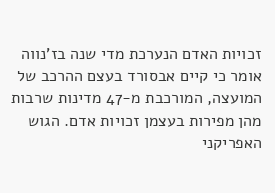זכויות האדם הנערכת מדי שנה בז'נווה אומר כי קיים אבסורד בעצם ההרכב של המועצה, המורכבת מ-47 מדינות שרבות מהן מפירות בעצמן זכויות אדם. הגוש האפריקני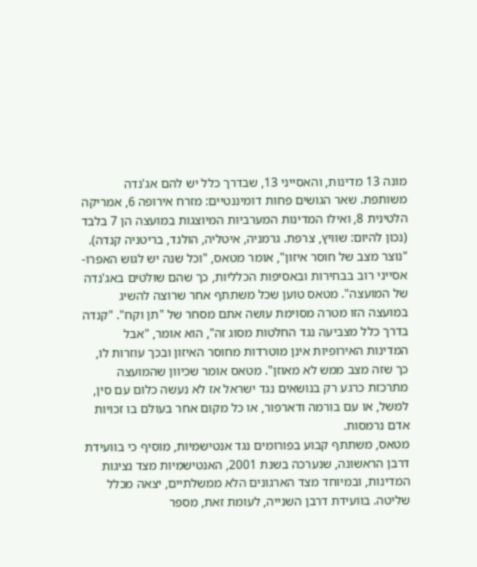מונה 13 מדינות, והאסייני 13, שבדרך כלל יש להם אג'נדה משותפת. שאר הגושים פחות דומיננטיים: מזרח אירופה 6, אמריקה הלטינית 8, ואילו המדינות המערביות המיוצגות במועצה הן 7 בלבד (נכון להיום: שוויץ, צרפת. גרמניה, איטליה, הולנד, בריטניה קנדה). "נוצר מצב של חוסר איזון", אומר מטאס, "וכל שנה יש לגוש האפרו-אסייני רוב בבחירות ובאסיפות הכלליות, כך שהם שולטים באג'נדה של המועצה". מטאס טוען שכל משתתף אחר שרוצה להשיג במועצה הזו מטרה מסוימת עושה אתם מסחר של "תן וקח". "קנדה בדרך כלל מצביעה נגד החלטות מסוג זה", הוא אומר, "אבל המדינות האירופיות אינן מוטרדות מחוסר האיזון ובכך עוזרות לו, כך שזה מצב ממש לא מאוזן". מטאס אומר שכיוון שהמועצה מתרכזת כרגע רק בנושאים נגד ישראל אז לא נעשה כלום עם סין, למשל, או עם בורמה ודארפור, או כל מקום אחר בעולם בו זכויות אדם נרמסות.
מטאס, משתתף קבוע בפורומים נגד אנטישמיות, מוסיף כי בוועידת דרבן הראשונה, שנערכה בשנת 2001, האנטישמיות מצד נציגות המדינות, ובמיוחד מצד הארגונים הלא ממשלתיים, יצאה מכלל שליטה. בוועידת דרבן השנייה, לעומת זאת, מספר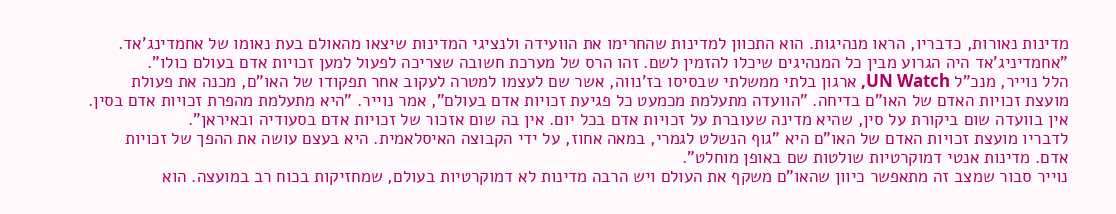מדינות נאורות, כדבריו, הראו מנהיגות. הוא התכוון למדינות שהחרימו את הוועידה ולנציגי המדינות שיצאו מהאולם בעת נאומו של אחמדינג'אד. "אחמדיניג'אד היה הגרוע מבין כל המנהיגים שיכלו להזמין לשם. זהו הרס של מערכת חשובה שצריכה לפעול למען זכויות אדם בעולם כולו".
הלל נוייר, מנכ"ל UN Watch, ארגון בלתי ממשלתי שבסיסו בז'נווה, אשר שם לעצמו למטרה לעקוב אחר תפקודו של האו"ם, מכנה את פעולת מועצת זכויות האדם של האו"ם בדיחה. "הוועדה מתעלמת מכמעט כל פגיעת זכויות אדם בעולם", אמר נוייר. "היא מתעלמת מהפרת זכויות אדם בסין. אין בוועדה שום ביקורת על סין, שהיא מדינה שעוברת על זכויות אדם בכל יום. אין בה שום אזכור של זכויות אדם בסעודיה ובאיראן".
לדבריו מועצת זכויות האדם של האו"ם היא "גוף הנשלט לגמרי, במאה אחוז, על ידי הקבוצה האיסלאמית. היא בעצם עושה את ההפך של זכויות אדם. מדינות אנטי דמוקרטיות שולטות שם באופן מוחלט".
נוייר סבור שמצב זה מתאפשר כיוון שהאו"ם משקף את העולם ויש הרבה מדינות לא דמוקרטיות בעולם, שמחזיקות בכוח רב במועצה. הוא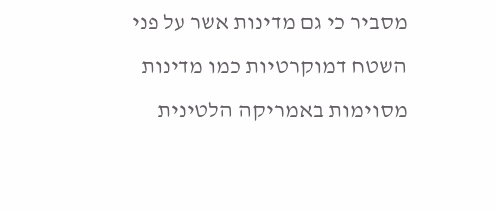מסביר כי גם מדינות אשר על פני השטח דמוקרטיות כמו מדינות מסוימות באמריקה הלטינית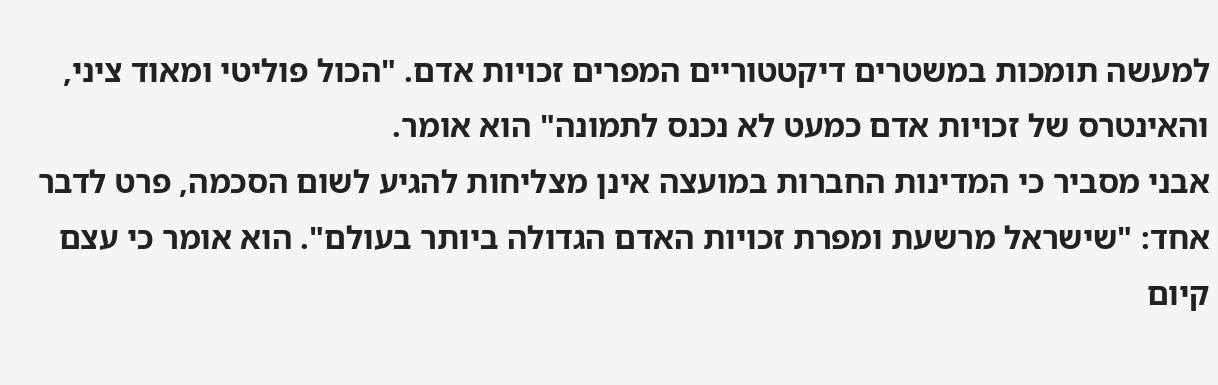למעשה תומכות במשטרים דיקטטוריים המפרים זכויות אדם. "הכול פוליטי ומאוד ציני, והאינטרס של זכויות אדם כמעט לא נכנס לתמונה" הוא אומר.
אבני מסביר כי המדינות החברות במועצה אינן מצליחות להגיע לשום הסכמה, פרט לדבר אחד: "שישראל מרשעת ומפרת זכויות האדם הגדולה ביותר בעולם". הוא אומר כי עצם קיום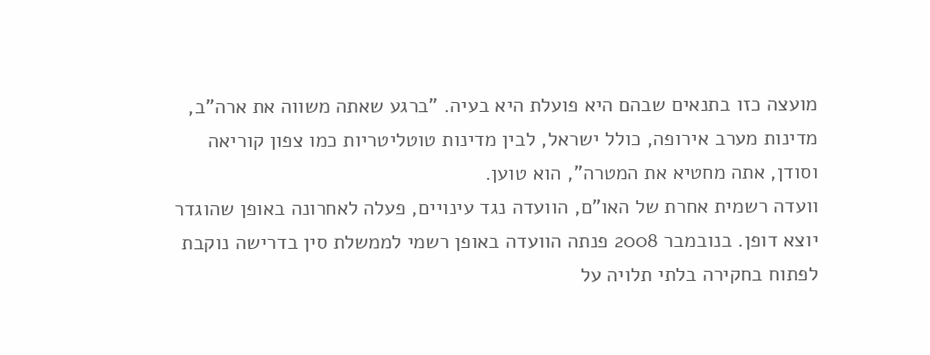מועצה כזו בתנאים שבהם היא פועלת היא בעיה. "ברגע שאתה משווה את ארה"ב, מדינות מערב אירופה, כולל ישראל, לבין מדינות טוטליטריות כמו צפון קוריאה וסודן, אתה מחטיא את המטרה", הוא טוען.
וועדה רשמית אחרת של האו"ם, הוועדה נגד עינויים, פעלה לאחרונה באופן שהוגדר יוצא דופן. בנובמבר 2008 פנתה הוועדה באופן רשמי לממשלת סין בדרישה נוקבת לפתוח בחקירה בלתי תלויה על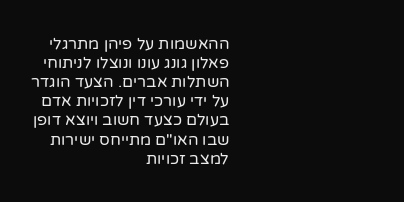ההאשמות על פיהן מתרגלי פאלון גונג עונו ונוצלו לניתוחי השתלות אברים. הצעד הוגדר על ידי עורכי דין לזכויות אדם בעולם כצעד חשוב ויוצא דופן שבו האו"ם מתייחס ישירות למצב זכויות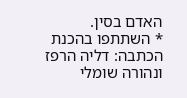האדם בסין.
* השתתפו בהכנת הכתבה: דליה הרפז ונהורה שומלי